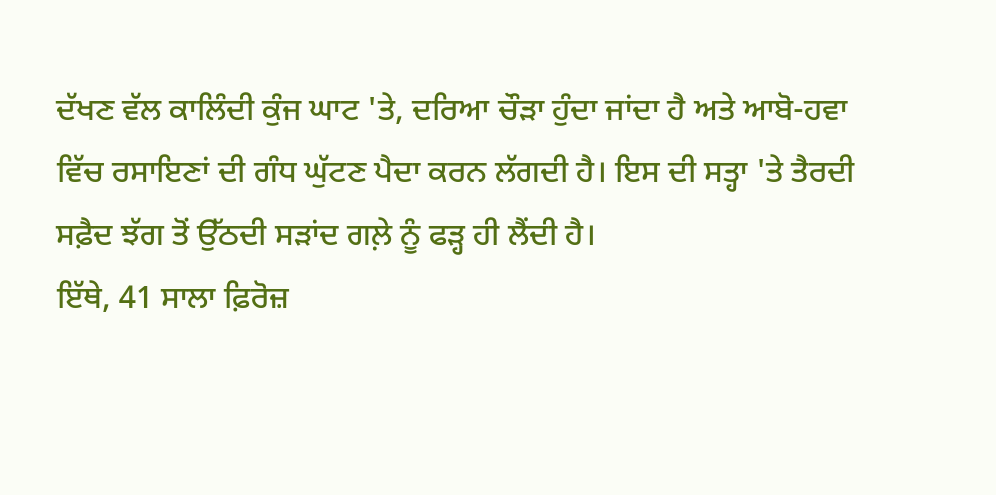ਦੱਖਣ ਵੱਲ ਕਾਲਿੰਦੀ ਕੁੰਜ ਘਾਟ 'ਤੇ, ਦਰਿਆ ਚੌੜਾ ਹੁੰਦਾ ਜਾਂਦਾ ਹੈ ਅਤੇ ਆਬੋ-ਹਵਾ ਵਿੱਚ ਰਸਾਇਣਾਂ ਦੀ ਗੰਧ ਘੁੱਟਣ ਪੈਦਾ ਕਰਨ ਲੱਗਦੀ ਹੈ। ਇਸ ਦੀ ਸਤ੍ਹਾ 'ਤੇ ਤੈਰਦੀ ਸਫ਼ੈਦ ਝੱਗ ਤੋਂ ਉੱਠਦੀ ਸੜਾਂਦ ਗਲ਼ੇ ਨੂੰ ਫੜ੍ਹ ਹੀ ਲੈਂਦੀ ਹੈ।
ਇੱਥੇ, 41 ਸਾਲਾ ਫ਼ਿਰੋਜ਼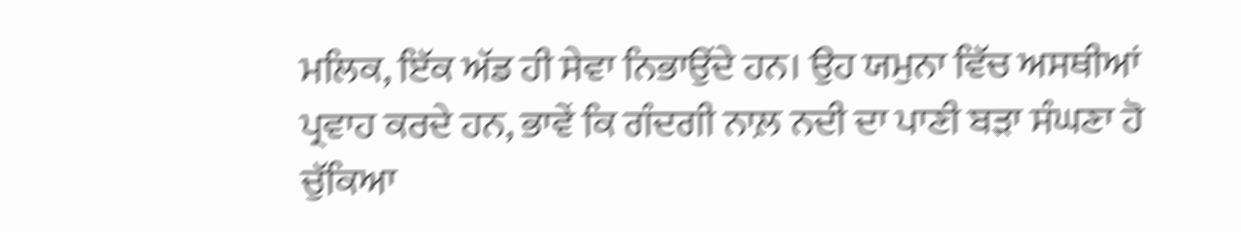ਮਲਿਕ, ਇੱਕ ਅੱਡ ਹੀ ਸੇਵਾ ਨਿਭਾਉਂਦੇ ਹਨ। ਉਹ ਯਮੁਨਾ ਵਿੱਚ ਅਸਥੀਆਂ ਪ੍ਰਵਾਹ ਕਰਦੇ ਹਨ, ਭਾਵੇਂ ਕਿ ਗੰਦਗੀ ਨਾਲ਼ ਨਦੀ ਦਾ ਪਾਣੀ ਬੜਾ ਸੰਘਣਾ ਹੋ ਚੁੱਕਿਆ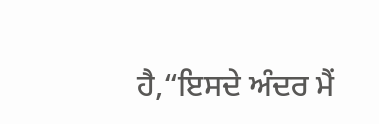ਹੈ,“ਇਸਦੇ ਅੰਦਰ ਮੈਂ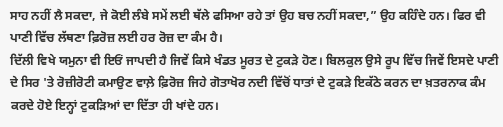ਸਾਹ ਨਹੀਂ ਲੈ ਸਕਦਾ, ਜੇ ਕੋਈ ਲੰਬੇ ਸਮੇਂ ਲਈ ਥੱਲੇ ਫਸਿਆ ਰਹੇ ਤਾਂ ਉਹ ਬਚ ਨਹੀਂ ਸਕਦਾ,” ਉਹ ਕਹਿੰਦੇ ਹਨ। ਫਿਰ ਵੀ ਪਾਣੀ ਵਿੱਚ ਲੱਥਣਾ ਫ਼ਿਰੋਜ਼ ਲਈ ਹਰ ਰੋਜ਼ ਦਾ ਕੰਮ ਹੈ।
ਦਿੱਲੀ ਵਿਖੇ ਯਮੁਨਾ ਵੀ ਇਓਂ ਜਾਪਦੀ ਹੈ ਜਿਵੇਂ ਕਿਸੇ ਖੰਡਤ ਮੂਰਤ ਦੇ ਟੁਕੜੇ ਹੋਣ। ਬਿਲਕੁਲ ਉਸੇ ਰੂਪ ਵਿੱਚ ਜਿਵੇਂ ਇਸਦੇ ਪਾਣੀ ਦੇ ਸਿਰ 'ਤੇ ਰੋਜ਼ੀਰੋਟੀ ਕਮਾਉਣ ਵਾਲ਼ੇ ਫ਼ਿਰੋਜ਼ ਜਿਹੇ ਗੋਤਾਖੋਰ ਨਦੀ ਵਿੱਚੋਂ ਧਾਤਾਂ ਦੇ ਟੁਕੜੇ ਇਕੱਠੇ ਕਰਨ ਦਾ ਖ਼ਤਰਨਾਕ ਕੰਮ ਕਰਦੇ ਹੋਏ ਇਨ੍ਹਾਂ ਟੁਕੜਿਆਂ ਦਾ ਦਿੱਤਾ ਹੀ ਖਾਂਦੇ ਹਨ।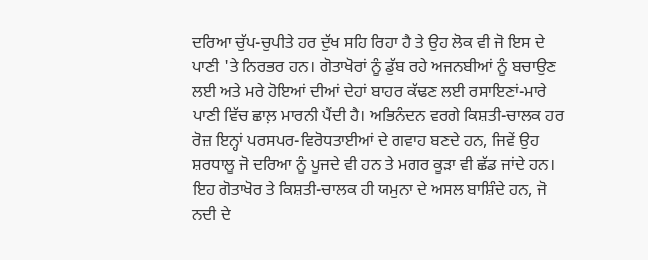ਦਰਿਆ ਚੁੱਪ-ਚੁਪੀਤੇ ਹਰ ਦੁੱਖ ਸਹਿ ਰਿਹਾ ਹੈ ਤੇ ਉਹ ਲੋਕ ਵੀ ਜੋ ਇਸ ਦੇ ਪਾਣੀ 'ਤੇ ਨਿਰਭਰ ਹਨ। ਗੋਤਾਖੋਰਾਂ ਨੂੰ ਡੁੱਬ ਰਹੇ ਅਜਨਬੀਆਂ ਨੂੰ ਬਚਾਉਣ ਲਈ ਅਤੇ ਮਰੇ ਹੋਇਆਂ ਦੀਆਂ ਦੇਹਾਂ ਬਾਹਰ ਕੱਢਣ ਲਈ ਰਸਾਇਣਾਂ-ਮਾਰੇ ਪਾਣੀ ਵਿੱਚ ਛਾਲ਼ ਮਾਰਨੀ ਪੈਂਦੀ ਹੈ। ਅਭਿਨੰਦਨ ਵਰਗੇ ਕਿਸ਼ਤੀ-ਚਾਲਕ ਹਰ ਰੋਜ਼ ਇਨ੍ਹਾਂ ਪਰਸਪਰ-ਵਿਰੋਧਤਾਈਆਂ ਦੇ ਗਵਾਹ ਬਣਦੇ ਹਨ, ਜਿਵੇਂ ਉਹ ਸ਼ਰਧਾਲੂ ਜੋ ਦਰਿਆ ਨੂੰ ਪੂਜਦੇ ਵੀ ਹਨ ਤੇ ਮਗਰ ਕੂੜਾ ਵੀ ਛੱਡ ਜਾਂਦੇ ਹਨ। ਇਹ ਗੋਤਾਖੋਰ ਤੇ ਕਿਸ਼ਤੀ-ਚਾਲਕ ਹੀ ਯਮੁਨਾ ਦੇ ਅਸਲ ਬਾਸ਼ਿੰਦੇ ਹਨ, ਜੋ ਨਦੀ ਦੇ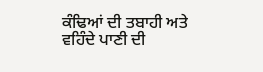ਕੰਢਿਆਂ ਦੀ ਤਬਾਹੀ ਅਤੇ ਵਹਿੰਦੇ ਪਾਣੀ ਦੀ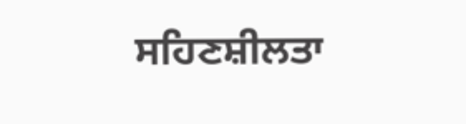ਸਹਿਣਸ਼ੀਲਤਾ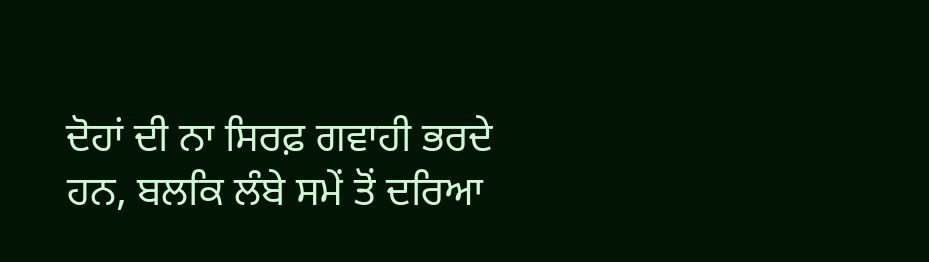ਦੋਹਾਂ ਦੀ ਨਾ ਸਿਰਫ਼ ਗਵਾਹੀ ਭਰਦੇ ਹਨ, ਬਲਕਿ ਲੰਬੇ ਸਮੇਂ ਤੋਂ ਦਰਿਆ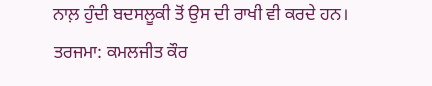ਨਾਲ਼ ਹੁੰਦੀ ਬਦਸਲੂਕੀ ਤੋਂ ਉਸ ਦੀ ਰਾਖੀ ਵੀ ਕਰਦੇ ਹਨ।
ਤਰਜਮਾ: ਕਮਲਜੀਤ ਕੌਰ